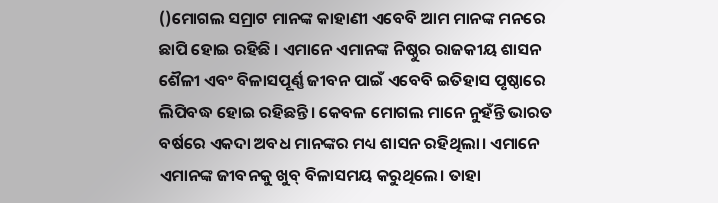()ମୋଗଲ ସମ୍ରାଟ ମାନଙ୍କ କାହାଣୀ ଏବେବି ଆମ ମାନଙ୍କ ମନରେ ଛାପି ହୋଇ ରହିଛି । ଏମାନେ ଏମାନଙ୍କ ନିଷ୍ଠୁର ରାଜକୀୟ ଶାସନ ଶୈଳୀ ଏବଂ ବିଳାସପୂର୍ଣ୍ଣ ଜୀବନ ପାଇଁ ଏବେବି ଇତିହାସ ପୃଷ୍ଠାରେ ଲିପିବଦ୍ଧ ହୋଇ ରହିଛନ୍ତି। କେବଳ ମୋଗଲ ମାନେ ନୁହଁନ୍ତି ଭାରତ ବର୍ଷରେ ଏକଦା ଅବଧ ମାନଙ୍କର ମଧ୍ୟ ଶାସନ ରହିଥିଲା। ଏମାନେ ଏମାନଙ୍କ ଜୀବନକୁ ଖୁବ୍ ବିଳାସମୟ କରୁଥିଲେ। ତାହା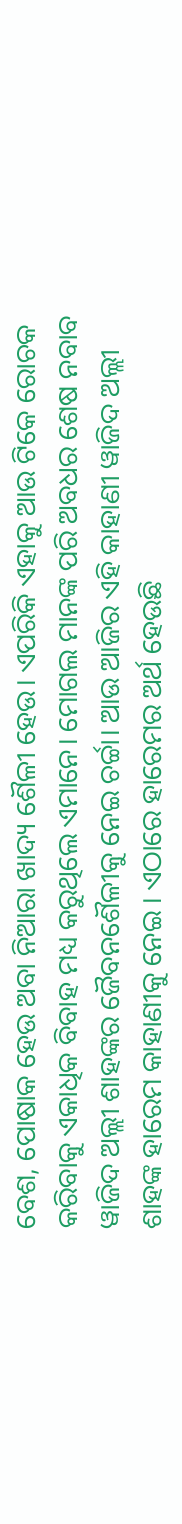ବେଶ, ପୋଷାକ ହେଉ ଅବା ନିଆରା ଖାଦ୍ୟ ଶୈଳୀ ହେଉ। ଏପରିକି ଏହାକୁ ଆଉ ଟିକେ ରୋଚକ କରିବାକୁ ଏକାଧିକ ବିବାହ ମଧ୍ୟ କରୁଥିଲେ ଏମାନେ। ମୋଗଲ ମାନଙ୍କ ପରି ଅବଧର ଶେଷ ନବାବ ୱାଜିଦ ଅଲ୍ଲୀ ଶାହଙ୍କର ଜୈବନଶୈଳୀକୁ ନେଇ ଚର୍ଚ୍ଚା। ଆଉ ଆଜିର ଏହି କାହାଣୀ ୱାଜିଦ ଅଲ୍ଲୀ ଶାହଙ୍କ ହାରେମ କାହାଣୀକୁ ନେଇ । ଏଠାରେ ହାରେମର ଅର୍ଥ ହେଉଛି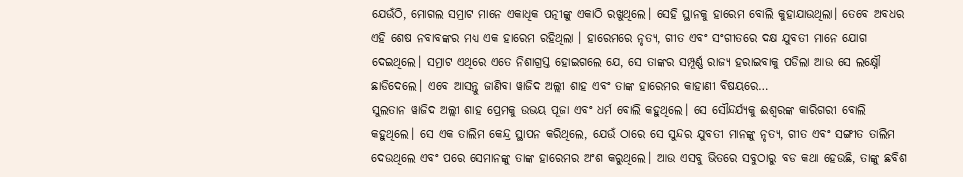ଯେଉଁଠି, ମୋଗଲ ସମ୍ରାଟ ମାନେ ଏକାଧିକ ପତ୍ନୀଙ୍କୁ ଏକାଠି ରଖୁଥିଲେ। ସେହି ସ୍ଥାନକୁ ହାରେମ ବୋଲି କୁହାଯାଉଥିଲା। ତେବେ ଅବଧର ଏହି ଶେଷ ନବାବଙ୍କର ମଧ୍ୟ ଏକ ହାରେମ ରହିଥିଲା । ହାରେମରେ ନୃତ୍ୟ, ଗୀତ ଏବଂ ସଂଗୀତରେ ଦକ୍ଷ ଯୁବତୀ ମାନେ ଯୋଗ ଦେଇଥିଲେ। ସମ୍ରାଟ ଏଥିରେ ଏତେ ନିଶାଗ୍ରସ୍ତ ହୋଇଗଲେ ଯେ, ସେ ତାଙ୍କର ସମ୍ପୂର୍ଣ୍ଣ ରାଜ୍ୟ ହରାଇବାକୁ ପଡିଲା ଆଉ ସେ ଲକ୍ଷ୍ନୌ ଛାଡିଦେଲେ। ଏବେ ଆସନ୍ତୁ ଜାଣିବା ୱାଜିଦ ଅଲ୍ଲୀ ଶାହ ଏବଂ ତାଙ୍କ ହାରେମର କାହାଣୀ ବିଷୟରେ…
ସୁଲତାନ ୱାଜିଦ ଅଲ୍ଲୀ ଶାହ ପ୍ରେମକୁ ଉଭୟ ପୂଜା ଏବଂ ଧର୍ମ ବୋଲି କହୁଥିଲେ। ସେ ସୌନ୍ଦର୍ଯ୍ୟକୁ ଈଶ୍ୱରଙ୍କ କାରିଗରୀ ବୋଲି କହୁଥିଲେ। ସେ ଏକ ତାଲିମ କେନ୍ଦ୍ର ସ୍ଥାପନ କରିଥିଲେ, ଯେଉଁ ଠାରେ ସେ ସୁନ୍ଦର ଯୁବତୀ ମାନଙ୍କୁ ନୃତ୍ୟ, ଗୀତ ଏବଂ ସଙ୍ଗୀତ ତାଲିମ ଦେଉଥିଲେ ଏବଂ ପରେ ସେମାନଙ୍କୁ ତାଙ୍କ ହାରେମର ଅଂଶ କରୁଥିଲେ। ଆଉ ଏସବୁ ଭିତରେ ସବୁଠାରୁ ବଡ କଥା ହେଉଛି, ତାଙ୍କୁ ଛବିଶ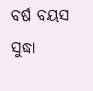ବର୍ଷ ବୟସ ସୁଦ୍ଧା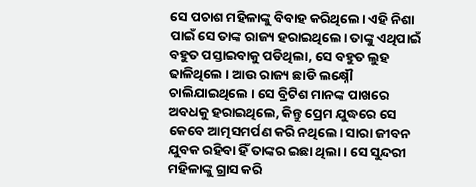ସେ ପଚାଶ ମହିଳାଙ୍କୁ ବିବାହ କରିଥିଲେ। ଏହି ନିଶା ପାଇଁ ସେ ତାଙ୍କ ରାଜ୍ୟ ହରାଇଥିଲେ। ତାଙ୍କୁ ଏଥିପାଇଁ ବହୁତ ପସ୍ତାଇବାକୁ ପଡିଥିଲା, ସେ ବହୁତ ଲୁହ ଢାଳିଥିଲେ । ଆଉ ରାଜ୍ୟ ଛାଡି ଲକ୍ଷ୍ନୌ ଚାଲିଯାଇଥିଲେ । ସେ ବ୍ରିଟିଶ ମାନଙ୍କ ପାଖରେ ଅବଧକୁ ହରାଇଥିଲେ, କିନ୍ତୁ ପ୍ରେମ ଯୁଦ୍ଧରେ ସେ କେବେ ଆତ୍ମସମର୍ପଣ କରି ନଥିଲେ। ସାରା ଜୀବନ ଯୁବକ ରହିବା ହିଁ ତାଙ୍କର ଇଛା ଥିଲା। ସେ ସୁନ୍ଦରୀ ମହିଳାଙ୍କୁ ଗ୍ରାସ କରି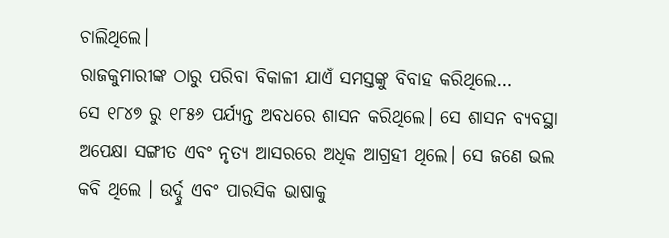ଚାଲିଥିଲେ।
ରାଜକୁମାରୀଙ୍କ ଠାରୁ ପରିବା ବିକାଳୀ ଯାଏଁ ସମସ୍ତଙ୍କୁ ବିବାହ କରିଥିଲେ…
ସେ ୧୮୪୭ ରୁ ୧୮୫୬ ପର୍ଯ୍ୟନ୍ତ ଅବଧରେ ଶାସନ କରିଥିଲେ। ସେ ଶାସନ ବ୍ୟବସ୍ଥା ଅପେକ୍ଷା ସଙ୍ଗୀତ ଏବଂ ନୃତ୍ୟ ଆସରରେ ଅଧିକ ଆଗ୍ରହୀ ଥିଲେ। ସେ ଜଣେ ଭଲ କବି ଥିଲେ । ଉର୍ଦ୍ଦୁ ଏବଂ ପାରସିକ ଭାଷାକୁ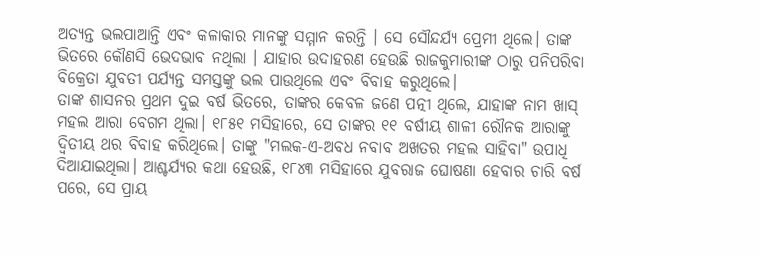ଅତ୍ୟନ୍ତ ଭଲପାଆନ୍ତି ଏବଂ କଳାକାର ମାନଙ୍କୁ ସମ୍ମାନ କରନ୍ତି । ସେ ସୌନ୍ଦର୍ଯ୍ୟ ପ୍ରେମୀ ଥିଲେ। ତାଙ୍କ ଭିତରେ କୌଣସି ଭେଦଭାବ ନଥିଲା । ଯାହାର ଉଦାହରଣ ହେଉଛି ରାଜକୁମାରୀଙ୍କ ଠାରୁ ପନିପରିବା ବିକ୍ରେତା ଯୁବତୀ ପର୍ଯ୍ୟନ୍ତ ସମସ୍ତଙ୍କୁ ଭଲ ପାଉଥିଲେ ଏବଂ ବିବାହ କରୁଥିଲେ।
ତାଙ୍କ ଶାସନର ପ୍ରଥମ ଦୁଇ ବର୍ଷ ଭିତରେ, ତାଙ୍କର କେବଳ ଜଣେ ପତ୍ନୀ ଥିଲେ, ଯାହାଙ୍କ ନାମ ଖାସ୍ ମହଲ ଆରା ବେଗମ ଥିଲା। ୧୮୫୧ ମସିହାରେ, ସେ ତାଙ୍କର ୧୧ ବର୍ଷୀୟ ଶାଳୀ ରୌନକ ଆରାଙ୍କୁ ଦ୍ୱିତୀୟ ଥର ବିବାହ କରିଥିଲେ। ତାଙ୍କୁ "ମଲକ-ଏ-ଅବଧ ନବାବ ଅଖତର ମହଲ ସାହିବା" ଉପାଧି ଦିଆଯାଇଥିଲା। ଆଶ୍ଚର୍ଯ୍ୟର କଥା ହେଉଛି, ୧୮୪୩ ମସିହାରେ ଯୁବରାଜ ଘୋଷଣା ହେବାର ଚାରି ବର୍ଷ ପରେ, ସେ ପ୍ରାୟ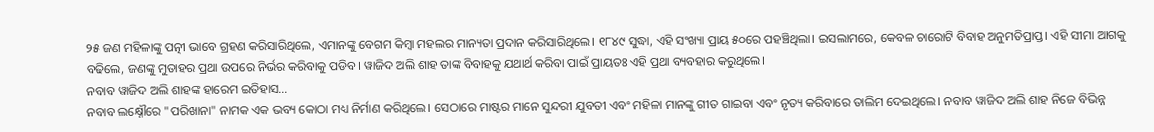୨୫ ଜଣ ମହିଳାଙ୍କୁ ପତ୍ନୀ ଭାବେ ଗ୍ରହଣ କରିସାରିଥିଲେ, ଏମାନଙ୍କୁ ବେଗମ କିମ୍ବା ମହଲର ମାନ୍ୟତା ପ୍ରଦାନ କରିସାରିଥିଲେ। ୧୮୪୯ ସୁଦ୍ଧା, ଏହି ସଂଖ୍ୟା ପ୍ରାୟ ୫୦ରେ ପହଞ୍ଚିଥିଲା। ଇସଲାମରେ, କେବଳ ଚାରୋଟି ବିବାହ ଅନୁମତିପ୍ରାପ୍ତ। ଏହି ସୀମା ଆଗକୁ ବଢିଲେ, ଜଣଙ୍କୁ ମୁତାହର ପ୍ରଥା ଉପରେ ନିର୍ଭର କରିବାକୁ ପଡିବ। ୱାଜିଦ ଅଲି ଶାହ ତାଙ୍କ ବିବାହକୁ ଯଥାର୍ଥ କରିବା ପାଇଁ ପ୍ରାୟତଃ ଏହି ପ୍ରଥା ବ୍ୟବହାର କରୁଥିଲେ।
ନବାବ ୱାଜିଦ ଅଲି ଶାହଙ୍କ ହାରେମ ଇତିହାସ…
ନବାବ ଲକ୍ଷ୍ନୌରେ "ପରିଖାନା" ନାମକ ଏକ ଭବ୍ୟ କୋଠା ମଧ୍ୟ ନିର୍ମାଣ କରିଥିଲେ। ସେଠାରେ ମାଷ୍ଟର ମାନେ ସୁନ୍ଦରୀ ଯୁବତୀ ଏବଂ ମହିଳା ମାନଙ୍କୁ ଗୀତ ଗାଇବା ଏବଂ ନୃତ୍ୟ କରିବାରେ ତାଲିମ ଦେଇଥିଲେ। ନବାବ ୱାଜିଦ ଅଲି ଶାହ ନିଜେ ବିଭିନ୍ନ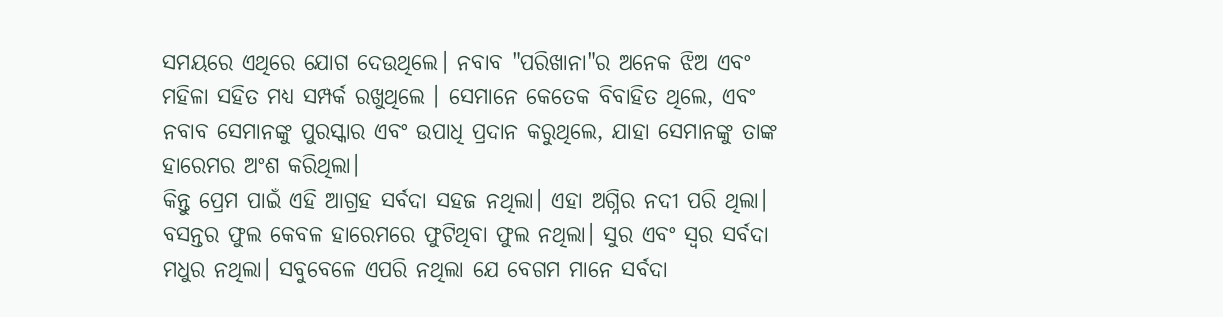ସମୟରେ ଏଥିରେ ଯୋଗ ଦେଉଥିଲେ। ନବାବ "ପରିଖାନା"ର ଅନେକ ଝିଅ ଏବଂ ମହିଳା ସହିତ ମଧ୍ୟ ସମ୍ପର୍କ ରଖୁଥିଲେ । ସେମାନେ କେତେକ ବିବାହିତ ଥିଲେ, ଏବଂ ନବାବ ସେମାନଙ୍କୁ ପୁରସ୍କାର ଏବଂ ଉପାଧି ପ୍ରଦାନ କରୁଥିଲେ, ଯାହା ସେମାନଙ୍କୁ ତାଙ୍କ ହାରେମର ଅଂଶ କରିଥିଲା।
କିନ୍ତୁ ପ୍ରେମ ପାଇଁ ଏହି ଆଗ୍ରହ ସର୍ବଦା ସହଜ ନଥିଲା। ଏହା ଅଗ୍ନିର ନଦୀ ପରି ଥିଲା। ବସନ୍ତର ଫୁଲ କେବଳ ହାରେମରେ ଫୁଟିଥିବା ଫୁଲ ନଥିଲା। ସୁର ଏବଂ ସ୍ୱର ସର୍ବଦା ମଧୁର ନଥିଲା। ସବୁବେଳେ ଏପରି ନଥିଲା ଯେ ବେଗମ ମାନେ ସର୍ବଦା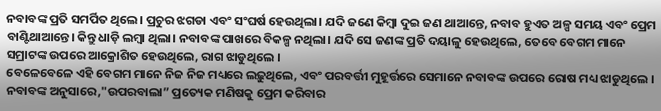ନବାବଙ୍କ ପ୍ରତି ସମର୍ପିତ ଥିଲେ। ପ୍ରଚୁର ଝଗଡା ଏବଂ ସଂଘର୍ଷ ହେଉଥିଲା। ଯଦି ଜଣେ କିମ୍ବା ଦୁଇ ଜଣ ଥାଆନ୍ତେ, ନବାବ ହୁଏତ ଅଳ୍ପ ସମୟ ଏବଂ ପ୍ରେମ ବାଣ୍ଟିଥାଆନ୍ତେ। କିନ୍ତୁ ଧାଡ଼ି ଲମ୍ବା ଥିଲା। ନବାବଙ୍କ ପାଖରେ ବିକଳ୍ପ ନଥିଲା। ଯଦି ସେ ଜଣଙ୍କ ପ୍ରତି ଦୟାଳୁ ହେଉଥିଲେ, ତେବେ ବେଗମ ମାନେ ସମ୍ରାଟଙ୍କ ଉପରେ ଆକ୍ରୋଶିତ ହେଉଥିଲେ, ରାଗ ଝାଡୁଥିଲେ ।
ବେଳେବେଳେ ଏହି ବେଗମ ମାନେ ନିଜ ନିଜ ମଧ୍ୟରେ ଲଢ଼ୁଥିଲେ, ଏବଂ ପରବର୍ତ୍ତୀ ମୁହୂର୍ତ୍ତରେ ସେମାନେ ନବାବଙ୍କ ଉପରେ ରୋଷ ମଧ୍ୟ ଝାଡୁଥିଲେ । ନବାବଙ୍କ ଅନୁସାରେ,"ଉପରବାଲା” ପ୍ରତ୍ୟେକ ମଣିଷକୁ ପ୍ରେମ କରିବାର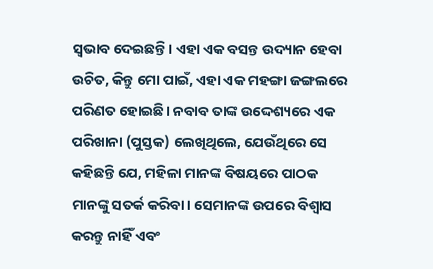ସ୍ୱଭାବ ଦେଇଛନ୍ତି। ଏହା ଏକ ବସନ୍ତ ଉଦ୍ୟାନ ହେବା ଉଚିତ, କିନ୍ତୁ ମୋ ପାଇଁ, ଏହା ଏକ ମହଙ୍ଗା ଜଙ୍ଗଲରେ ପରିଣତ ହୋଇଛି। ନବାବ ତାଙ୍କ ଉଦ୍ଦେଶ୍ୟରେ ଏକ ପରିଖାନା (ପୁସ୍ତକ) ଲେଖିଥିଲେ, ଯେଉଁଥିରେ ସେ କହିଛନ୍ତି ଯେ, ମହିଳା ମାନଙ୍କ ବିଷୟରେ ପାଠକ ମାନଙ୍କୁ ସତର୍କ କରିବା। ସେମାନଙ୍କ ଉପରେ ବିଶ୍ୱାସ କରନ୍ତୁ ନାହିଁ ଏବଂ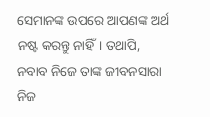ସେମାନଙ୍କ ଉପରେ ଆପଣଙ୍କ ଅର୍ଥ ନଷ୍ଟ କରନ୍ତୁ ନାହିଁ। ତଥାପି, ନବାବ ନିଜେ ତାଙ୍କ ଜୀବନସାରା ନିଜ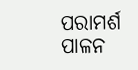ପରାମର୍ଶ ପାଳନ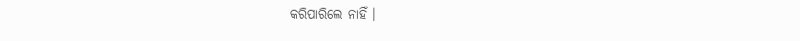କରିପାରିଲେ ନାହିଁ ।